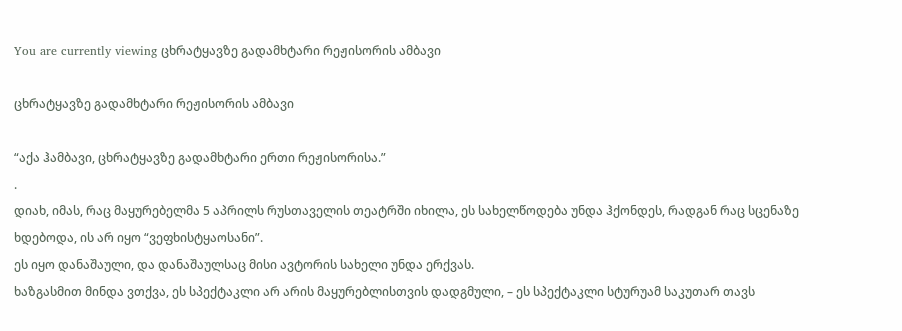You are currently viewing ცხრატყავზე გადამხტარი რეჟისორის ამბავი

ცხრატყავზე გადამხტარი რეჟისორის ამბავი

“აქა ჰამბავი, ცხრატყავზე გადამხტარი ერთი რეჟისორისა.”
.
დიახ, იმას, რაც მაყურებელმა 5 აპრილს რუსთაველის თეატრში იხილა, ეს სახელწოდება უნდა ჰქონდეს, რადგან რაც სცენაზე ხდებოდა, ის არ იყო “ვეფხისტყაოსანი”.
ეს იყო დანაშაული, და დანაშაულსაც მისი ავტორის სახელი უნდა ერქვას.
ხაზგასმით მინდა ვთქვა, ეს სპექტაკლი არ არის მაყურებლისთვის დადგმული, – ეს სპექტაკლი სტურუამ საკუთარ თავს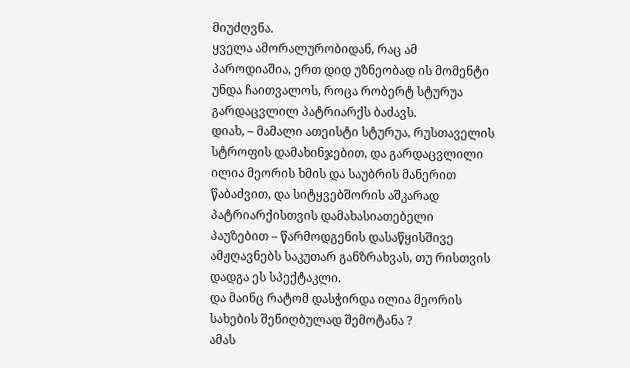მიუძღვნა.
ყველა ამორალურობიდან, რაც ამ პაროდიაშია, ერთ დიდ უზნეობად ის მომენტი უნდა ჩაითვალოს, როცა რობერტ სტურუა გარდაცვლილ პატრიარქს ბაძავს.
დიახ, – მამალი ათეისტი სტურუა, რუსთაველის სტროფის დამახინჯებით, და გარდაცვლილი ილია მეორის ხმის და საუბრის მანერით წაბაძვით, და სიტყვებშორის აშკარად პატრიარქისთვის დამახასიათებელი პაუზებით – წარმოდგენის დასაწყისშივე ამჟღავნებს საკუთარ განზრახვას, თუ რისთვის დადგა ეს სპექტაკლი.
და მაინც რატომ დასჭირდა ილია მეორის სახების შენიღბულად შემოტანა ?
ამას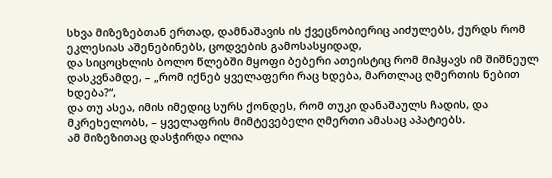სხვა მიზეზებთან ერთად, დამნაშავის ის ქვეცნობიერიც აიძულებს, ქურდს რომ ეკლესიას აშენებინებს, ცოდვების გამოსასყიდად,
და სიცოცხლის ბოლო წლებში მყოფი ბებერი ათეისტიც რომ მიჰყავს იმ შიშნეულ დასკვნამდე, – „რომ იქნებ ყველაფერი რაც ხდება, მართლაც ღმერთის ნებით ხდება?“,
და თუ ასეა, იმის იმედიც სურს ქონდეს, რომ თუკი დანაშაულს ჩადის, და მკრეხელობს, – ყველაფრის მიმტევებელი ღმერთი ამასაც აპატიებს.
ამ მიზეზითაც დასჭირდა ილია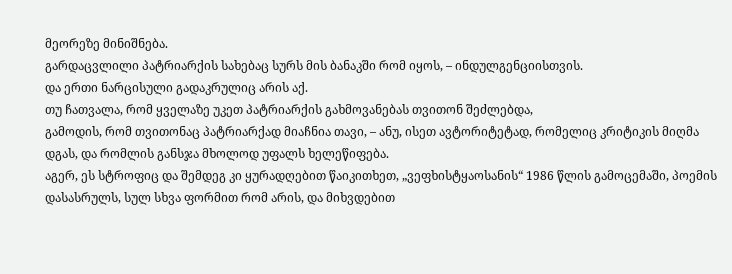მეორეზე მინიშნება.
გარდაცვლილი პატრიარქის სახებაც სურს მის ბანაკში რომ იყოს, – ინდულგენციისთვის.
და ერთი ნარცისული გადაკრულიც არის აქ.
თუ ჩათვალა, რომ ყველაზე უკეთ პატრიარქის გახმოვანებას თვითონ შეძლებდა,
გამოდის, რომ თვითონაც პატრიარქად მიაჩნია თავი, – ანუ, ისეთ ავტორიტეტად, რომელიც კრიტიკის მიღმა დგას, და რომლის განსჯა მხოლოდ უფალს ხელეწიფება.
აგერ, ეს სტროფიც და შემდეგ კი ყურადღებით წაიკითხეთ, „ვეფხისტყაოსანის“ 1986 წლის გამოცემაში, პოემის დასასრულს, სულ სხვა ფორმით რომ არის, და მიხვდებით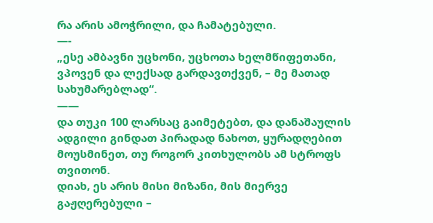რა არის ამოჭრილი, და ჩამატებული.
—-
„ესე ამბავნი უცხონი, უცხოთა ხელმწიფეთანი,
ვპოვენ და ლექსად გარდავთქვენ, – მე მათად სახუმარებლად“.
——
და თუკი 100 ლარსაც გაიმეტებთ, და დანაშაულის ადგილი გინდათ პირადად ნახოთ, ყურადღებით მოუსმინეთ, თუ როგორ კითხულობს ამ სტროფს თვითონ.
დიახ, ეს არის მისი მიზანი, მის მიერვე გაჟღერებული –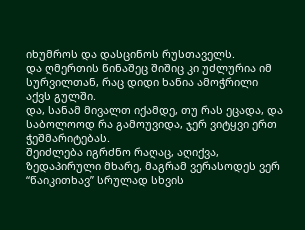იხუმროს და დასცინოს რუსთაველს.
და ღმერთის წინაშეც შიშიც კი უძლურია იმ სურვილთან, რაც დიდი ხანია ამოჭრილი აქვს გულში.
და, სანამ მივალთ იქამდე, თუ რას ეცადა, და საბოლოოდ რა გამოუვიდა, ჯერ ვიტყვი ერთ ჭეშმარიტებას.
შეიძლება იგრძნო რაღაც, აღიქვა, ზედაპირული მხარე, მაგრამ ვერასოდეს ვერ “წაიკითხავ” სრულად სხვის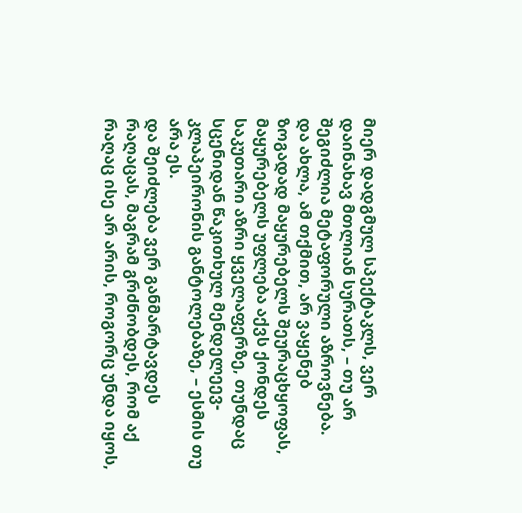მიერ დადგმულ სპექტაკლს, ვერ დაინახავ მთლიან სურათს, – თუ არ შეგიძლია მეტაფორული აზროვნება.
და ახლა, ამ თქმით, არ ვაყენებ ზოგადად მაყურებელს შეურაცხყოფას,
მაყურებელს უფლება აქვს ქონდეს საკუთარი აზრი ყველაფერზე, თუნდაც სცენიდან წაკითხულ მენდელეევ- კლაპეირონის განტოლებაზე, – ესმის თუ არა ეს.
და შეიძლება ვერ განმარტავდეს რაღაცას, მაგრამ გრძნობდეს, რომ აქ რაღაც ისე არ არის, როგორც უნდა იყოს,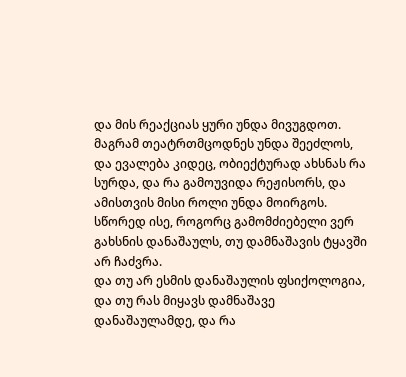და მის რეაქციას ყური უნდა მივუგდოთ.
მაგრამ თეატრთმცოდნეს უნდა შეეძლოს, და ევალება კიდეც, ობიექტურად ახსნას რა სურდა, და რა გამოუვიდა რეჟისორს, და ამისთვის მისი როლი უნდა მოირგოს.
სწორედ ისე, როგორც გამომძიებელი ვერ გახსნის დანაშაულს, თუ დამნაშავის ტყავში არ ჩაძვრა.
და თუ არ ესმის დანაშაულის ფსიქოლოგია, და თუ რას მიყავს დამნაშავე დანაშაულამდე, და რა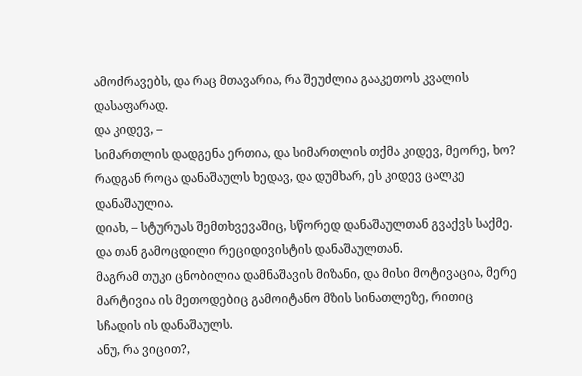ამოძრავებს, და რაც მთავარია, რა შეუძლია გააკეთოს კვალის დასაფარად.
და კიდევ, –
სიმართლის დადგენა ერთია, და სიმართლის თქმა კიდევ, მეორე, ხო?
რადგან როცა დანაშაულს ხედავ, და დუმხარ, ეს კიდევ ცალკე დანაშაულია.
დიახ, – სტურუას შემთხვევაშიც, სწორედ დანაშაულთან გვაქვს საქმე.
და თან გამოცდილი რეციდივისტის დანაშაულთან.
მაგრამ თუკი ცნობილია დამნაშავის მიზანი, და მისი მოტივაცია, მერე მარტივია ის მეთოდებიც გამოიტანო მზის სინათლეზე, რითიც სჩადის ის დანაშაულს.
ანუ, რა ვიცით?,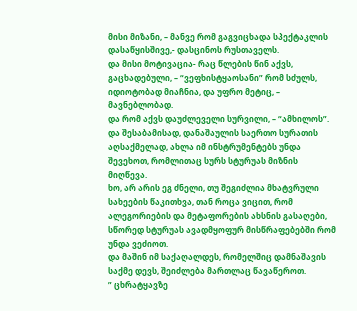მისი მიზანი, – მანვე რომ გაგვიცხადა სპექტაკლის დასაწყისშივე,- დასცინოს რუსთაველს.
და მისი მოტივაცია- რაც წლების წინ აქვს, გაცხადებული, – “ვეფხისტყაოსანი” რომ სძულს, იდიოტობად მიაჩნია, და უფრო მეტიც, – მავნებლობად.
და რომ აქვს დაუძლეველი სურვილი, – “ამხილოს”.
და შესაბამისად, დანაშაულის საერთო სურათის აღსაქმელად, ახლა იმ ინსტრუმენტებს უნდა შევეხოთ, რომლითაც სურს სტურუას მიზნის მიღწევა.
ხო, არ არის ეგ ძნელი, თუ შეგიძლია მხატვრული სახეების წაკითხვა, თან როცა ვიცით, რომ ალეგორიების და მეტაფორების ახსნის გასაღები, სწორედ სტურუას ავადმყოფურ მისწრაფებებში რომ უნდა ვეძიოთ.
და მაშინ იმ საქაღალდეს, რომელშიც დამნაშავის საქმე დევს, შეიძლება მართლაც წავაწეროთ.
” ცხრატყავზე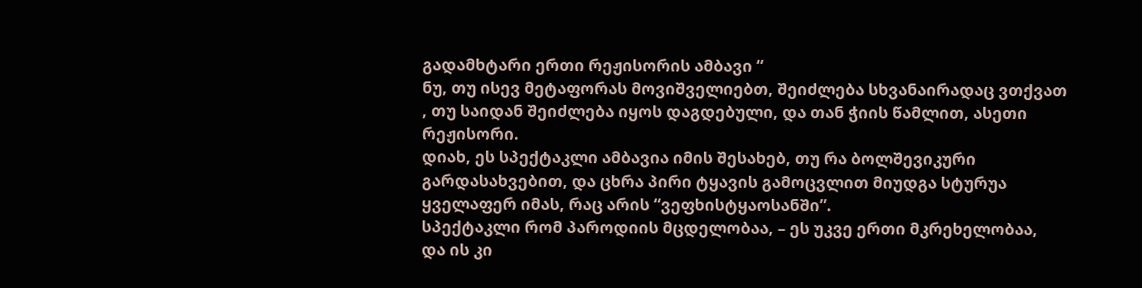გადამხტარი ერთი რეჟისორის ამბავი “
ნუ, თუ ისევ მეტაფორას მოვიშველიებთ, შეიძლება სხვანაირადაც ვთქვათ , თუ საიდან შეიძლება იყოს დაგდებული, და თან ჭიის წამლით, ასეთი რეჟისორი.
დიახ, ეს სპექტაკლი ამბავია იმის შესახებ, თუ რა ბოლშევიკური გარდასახვებით, და ცხრა პირი ტყავის გამოცვლით მიუდგა სტურუა ყველაფერ იმას, რაც არის “ვეფხისტყაოსანში”.
სპექტაკლი რომ პაროდიის მცდელობაა, – ეს უკვე ერთი მკრეხელობაა,
და ის კი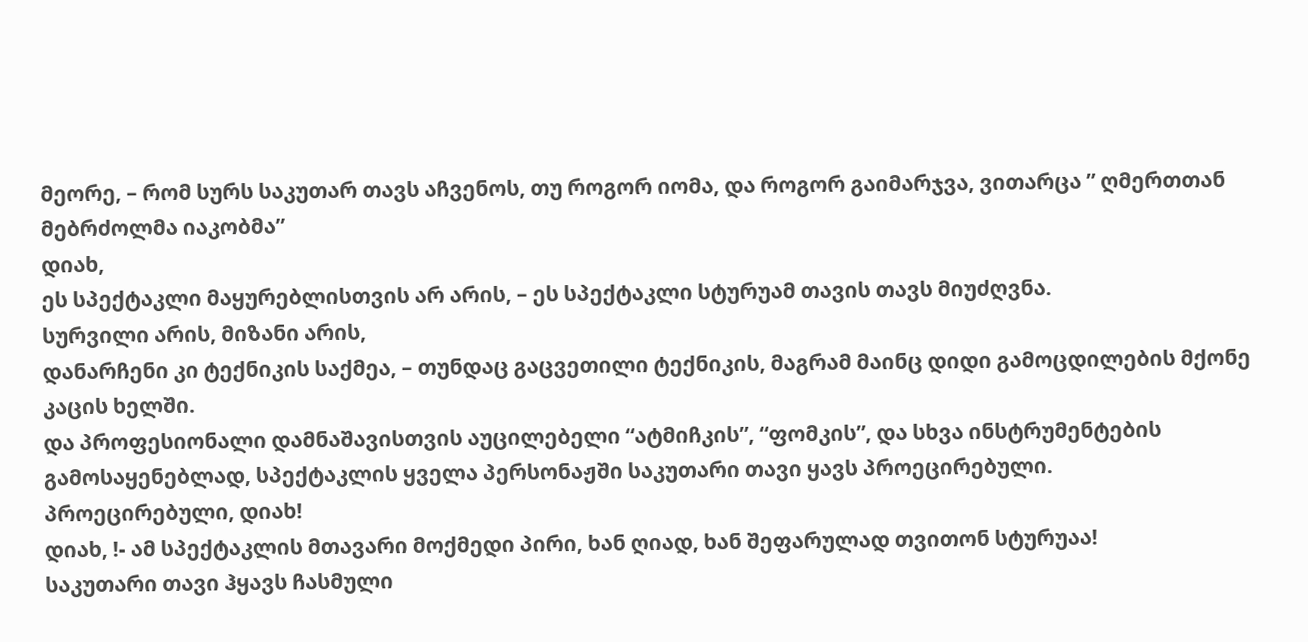მეორე, – რომ სურს საკუთარ თავს აჩვენოს, თუ როგორ იომა, და როგორ გაიმარჯვა, ვითარცა ” ღმერთთან მებრძოლმა იაკობმა”
დიახ,
ეს სპექტაკლი მაყურებლისთვის არ არის, – ეს სპექტაკლი სტურუამ თავის თავს მიუძღვნა.
სურვილი არის, მიზანი არის,
დანარჩენი კი ტექნიკის საქმეა, – თუნდაც გაცვეთილი ტექნიკის, მაგრამ მაინც დიდი გამოცდილების მქონე კაცის ხელში.
და პროფესიონალი დამნაშავისთვის აუცილებელი “ატმიჩკის”, “ფომკის”, და სხვა ინსტრუმენტების გამოსაყენებლად, სპექტაკლის ყველა პერსონაჟში საკუთარი თავი ყავს პროეცირებული.
პროეცირებული, დიახ!
დიახ, !- ამ სპექტაკლის მთავარი მოქმედი პირი, ხან ღიად, ხან შეფარულად თვითონ სტურუაა!
საკუთარი თავი ჰყავს ჩასმული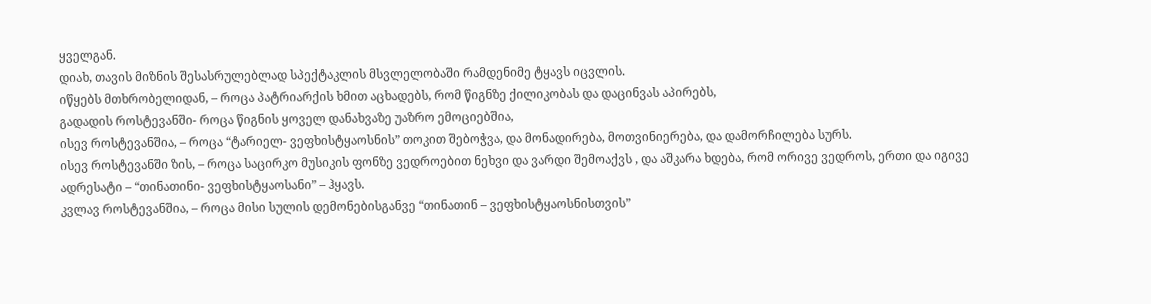ყველგან.
დიახ, თავის მიზნის შესასრულებლად სპექტაკლის მსვლელობაში რამდენიმე ტყავს იცვლის.
იწყებს მთხრობელიდან, – როცა პატრიარქის ხმით აცხადებს, რომ წიგნზე ქილიკობას და დაცინვას აპირებს,
გადადის როსტევანში- როცა წიგნის ყოველ დანახვაზე უაზრო ემოციებშია,
ისევ როსტევანშია, – როცა “ტარიელ- ვეფხისტყაოსნის” თოკით შებოჭვა, და მონადირება, მოთვინიერება, და დამორჩილება სურს.
ისევ როსტევანში ზის, – როცა საცირკო მუსიკის ფონზე ვედროებით ნეხვი და ვარდი შემოაქვს , და აშკარა ხდება, რომ ორივე ვედროს, ერთი და იგივე ადრესატი – “თინათინი- ვეფხისტყაოსანი” – ჰყავს.
კვლავ როსტევანშია, – როცა მისი სულის დემონებისგანვე “თინათინ – ვეფხისტყაოსნისთვის”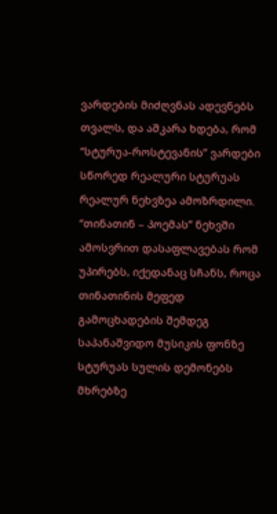ვარდების მიძღვნას ადევნებს თვალს, და აშკარა ხდება, რომ “სტურუა-როსტევანის” ვარდები სწორედ რეალური სტურუას რეალურ ნეხვზეა ამოზრდილი.
“თინათინ – პოემას” ნეხვში ამოსვრით დასაფლავებას რომ უპირებს, იქედანაც სჩანს, როცა თინათინის მეფედ გამოცხადების შემდეგ საპანაშვიდო მუსიკის ფონზე სტურუას სულის დემონებს მხრებზე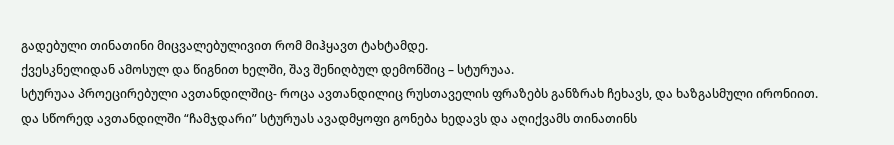გადებული თინათინი მიცვალებულივით რომ მიჰყავთ ტახტამდე.
ქვესკნელიდან ამოსულ და წიგნით ხელში, შავ შენიღბულ დემონშიც – სტურუაა.
სტურუაა პროეცირებული ავთანდილშიც- როცა ავთანდილიც რუსთაველის ფრაზებს განზრახ ჩეხავს, და ხაზგასმული ირონიით.
და სწორედ ავთანდილში “ჩამჯდარი” სტურუას ავადმყოფი გონება ხედავს და აღიქვამს თინათინს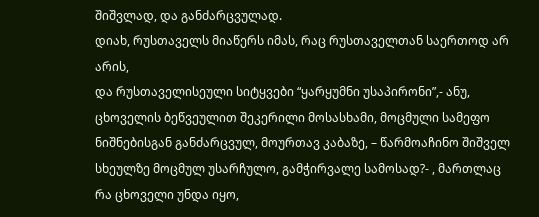შიშვლად, და განძარცვულად.
დიახ, რუსთაველს მიაწერს იმას, რაც რუსთაველთან საერთოდ არ არის,
და რუსთაველისეული სიტყვები “ყარყუმნი უსაპირონი”,- ანუ, ცხოველის ბეწვეულით შეკერილი მოსასხამი, მოცმული სამეფო ნიშნებისგან განძარცვულ, მოურთავ კაბაზე, – წარმოაჩინო შიშველ სხეულზე მოცმულ უსარჩულო, გამჭირვალე სამოსად?- , მართლაც რა ცხოველი უნდა იყო,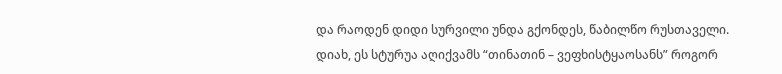და რაოდენ დიდი სურვილი უნდა გქონდეს, წაბილწო რუსთაველი.
დიახ, ეს სტურუა აღიქვამს “თინათინ – ვეფხისტყაოსანს” როგორ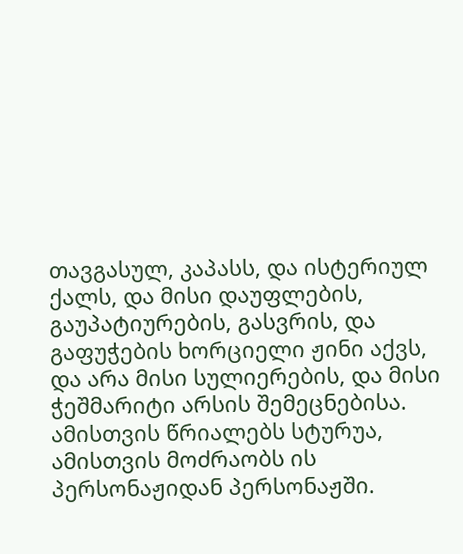თავგასულ, კაპასს, და ისტერიულ ქალს, და მისი დაუფლების, გაუპატიურების, გასვრის, და გაფუჭების ხორციელი ჟინი აქვს,
და არა მისი სულიერების, და მისი ჭეშმარიტი არსის შემეცნებისა.
ამისთვის წრიალებს სტურუა, ამისთვის მოძრაობს ის პერსონაჟიდან პერსონაჟში.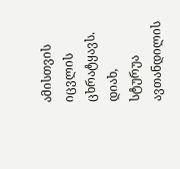ამისთვის იცვლის ცხრატყავს.
დიახ, სტურუა ავთანდილის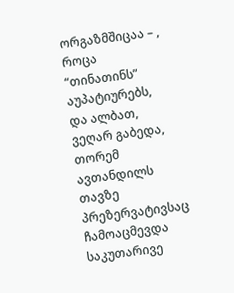ორგაზმშიცაა – , როცა “თინათინს” აუპატიურებს,
და ალბათ, ვეღარ გაბედა, თორემ ავთანდილს თავზე პრეზერვატივსაც ჩამოაცმევდა საკუთარივე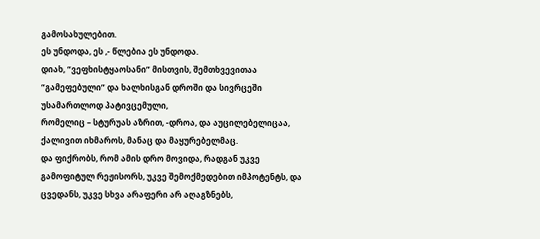გამოსახულებით.
ეს უნდოდა, ეს ,- წლებია ეს უნდოდა.
დიახ, “ვეფხისტყაოსანი” მისთვის, შემთხვევითაა “გამეფებული” და ხალხისგან დროში და სივრცეში უსამართლოდ პატივცემული,
რომელიც – სტურუას აზრით, -დროა, და აუცილებელიცაა, ქალივით იხმაროს, მანაც და მაყურებელმაც.
და ფიქრობს, რომ ამის დრო მოვიდა, რადგან უკვე გამოფიტულ რეჟისორს, უკვე შემოქმედებით იმპოტენტს, და ცვედანს, უკვე სხვა არაფერი არ აღაგზნებს,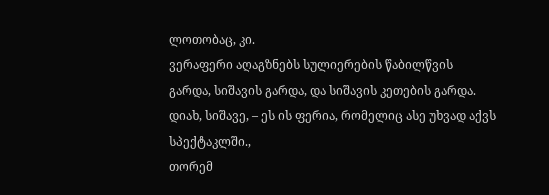ლოთობაც, კი.
ვერაფერი აღაგზნებს სულიერების წაბილწვის გარდა, სიშავის გარდა, და სიშავის კეთების გარდა.
დიახ, სიშავე, – ეს ის ფერია, რომელიც ასე უხვად აქვს სპექტაკლში.,
თორემ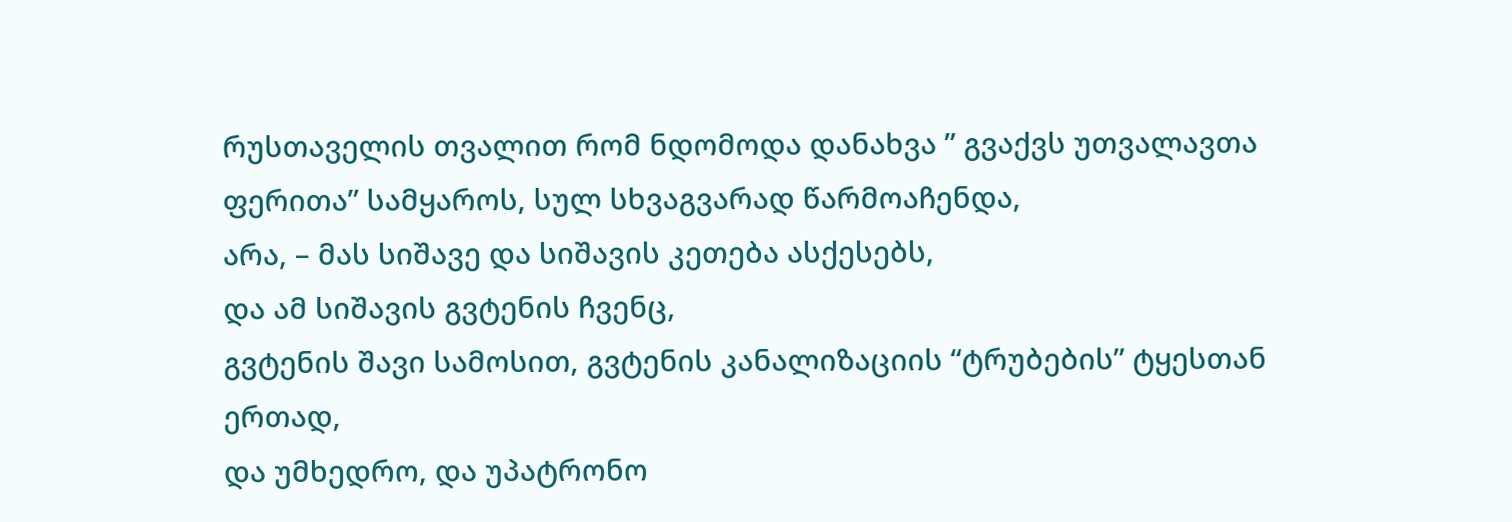რუსთაველის თვალით რომ ნდომოდა დანახვა ” გვაქვს უთვალავთა ფერითა” სამყაროს, სულ სხვაგვარად წარმოაჩენდა,
არა, – მას სიშავე და სიშავის კეთება ასქესებს,
და ამ სიშავის გვტენის ჩვენც,
გვტენის შავი სამოსით, გვტენის კანალიზაციის “ტრუბების” ტყესთან ერთად,
და უმხედრო, და უპატრონო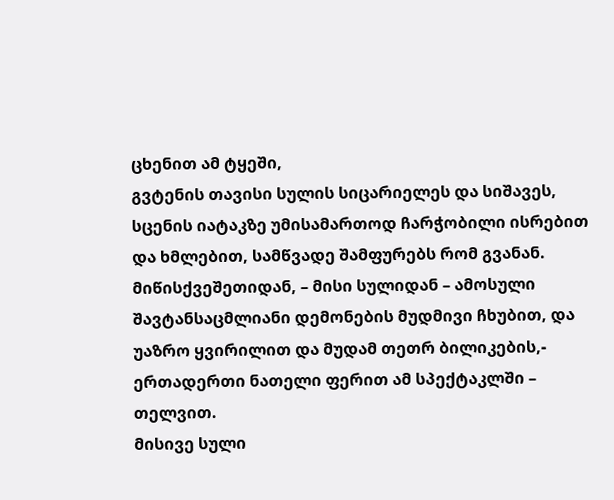ცხენით ამ ტყეში,
გვტენის თავისი სულის სიცარიელეს და სიშავეს, სცენის იატაკზე უმისამართოდ ჩარჭობილი ისრებით და ხმლებით, სამწვადე შამფურებს რომ გვანან.
მიწისქვეშეთიდან, – მისი სულიდან – ამოსული შავტანსაცმლიანი დემონების მუდმივი ჩხუბით, და უაზრო ყვირილით და მუდამ თეთრ ბილიკების,- ერთადერთი ნათელი ფერით ამ სპექტაკლში – თელვით.
მისივე სული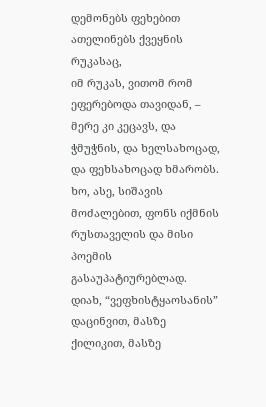დემონებს ფეხებით ათელინებს ქვეყნის რუკასაც,
იმ რუკას, ვითომ რომ ეფერებოდა თავიდან, – მერე კი კეცავს, და ჭმუჭნის, და ხელსახოცად, და ფეხსახოცად ხმარობს.
ხო, ასე, სიშავის მოძალებით, ფონს იქმნის რუსთაველის და მისი პოემის გასაუპატიურებლად.
დიახ, “ვეფხისტყაოსანის” დაცინვით, მასზე ქილიკით, მასზე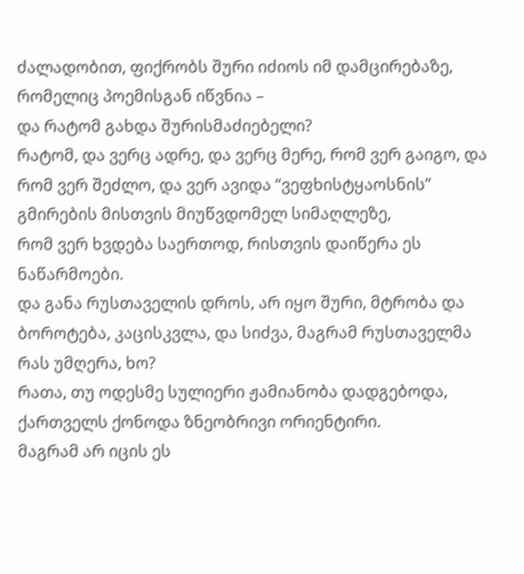ძალადობით, ფიქრობს შური იძიოს იმ დამცირებაზე, რომელიც პოემისგან იწვნია –
და რატომ გახდა შურისმაძიებელი?
რატომ, და ვერც ადრე, და ვერც მერე, რომ ვერ გაიგო, და რომ ვერ შეძლო, და ვერ ავიდა “ვეფხისტყაოსნის” გმირების მისთვის მიუწვდომელ სიმაღლეზე,
რომ ვერ ხვდება საერთოდ, რისთვის დაიწერა ეს ნაწარმოები.
და განა რუსთაველის დროს, არ იყო შური, მტრობა და ბოროტება, კაცისკვლა, და სიძვა, მაგრამ რუსთაველმა რას უმღერა, ხო?
რათა, თუ ოდესმე სულიერი ჟამიანობა დადგებოდა, ქართველს ქონოდა ზნეობრივი ორიენტირი.
მაგრამ არ იცის ეს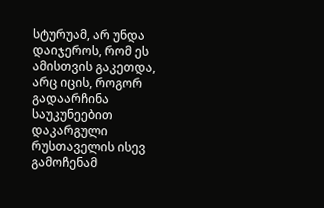სტურუამ, არ უნდა დაიჯეროს, რომ ეს ამისთვის გაკეთდა,
არც იცის, როგორ გადაარჩინა საუკუნეებით დაკარგული რუსთაველის ისევ გამოჩენამ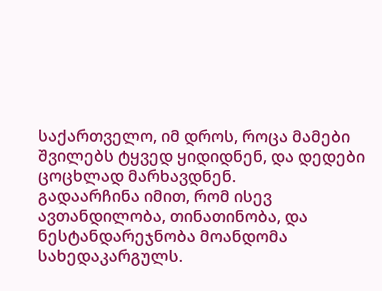საქართველო, იმ დროს, როცა მამები შვილებს ტყვედ ყიდიდნენ, და დედები ცოცხლად მარხავდნენ.
გადაარჩინა იმით, რომ ისევ ავთანდილობა, თინათინობა, და ნესტანდარეჯნობა მოანდომა სახედაკარგულს.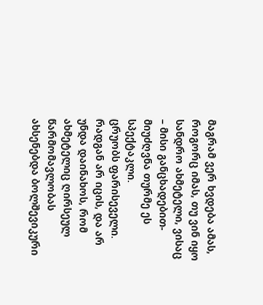მაგრამ ვერ ხვდება ამას, როგორც იმას, თუ ვინ იყო სანდრო ახმეტელი, ვისაც – მისი განცხადებით- მიუძღვნა თურმე ეს სპექტაკლი.
ცრუობს ფარისეველი.
რადგან არ იცის, და არ უნდა დაინახოს, რომ ახმეტელიც ღირსეულ წარმომავლობას ახსენებდა ბოლშევიკური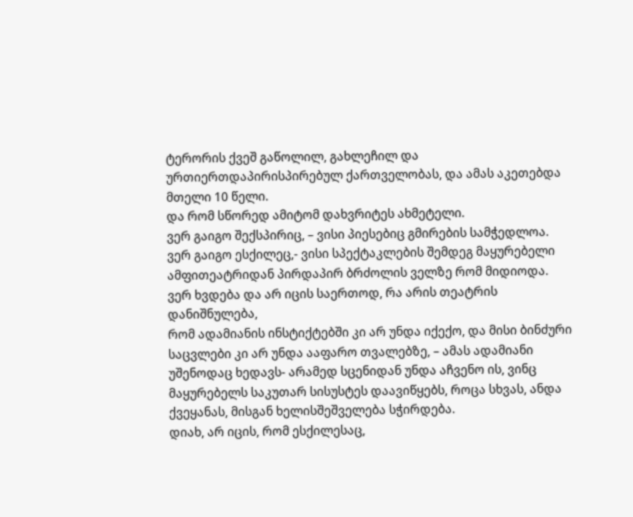ტერორის ქვეშ გაწოლილ, გახლეჩილ და ურთიერთდაპირისპირებულ ქართველობას, და ამას აკეთებდა მთელი 10 წელი.
და რომ სწორედ ამიტომ დახვრიტეს ახმეტელი.
ვერ გაიგო შექსპირიც, – ვისი პიესებიც გმირების სამჭედლოა.
ვერ გაიგო ესქილეც,- ვისი სპექტაკლების შემდეგ მაყურებელი ამფითეატრიდან პირდაპირ ბრძოლის ველზე რომ მიდიოდა.
ვერ ხვდება და არ იცის საერთოდ, რა არის თეატრის დანიშნულება,
რომ ადამიანის ინსტიქტებში კი არ უნდა იქექო, და მისი ბინძური საცვლები კი არ უნდა ააფარო თვალებზე, – ამას ადამიანი უშენოდაც ხედავს- არამედ სცენიდან უნდა აჩვენო ის, ვინც მაყურებელს საკუთარ სისუსტეს დაავიწყებს, როცა სხვას, ანდა ქვეყანას, მისგან ხელისშეშველება სჭირდება.
დიახ, არ იცის, რომ ესქილესაც,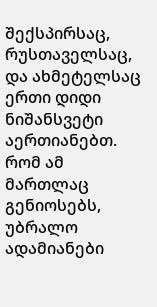შექსპირსაც, რუსთაველსაც, და ახმეტელსაც ერთი დიდი ნიშანსვეტი აერთიანებთ.
რომ ამ მართლაც გენიოსებს, უბრალო ადამიანები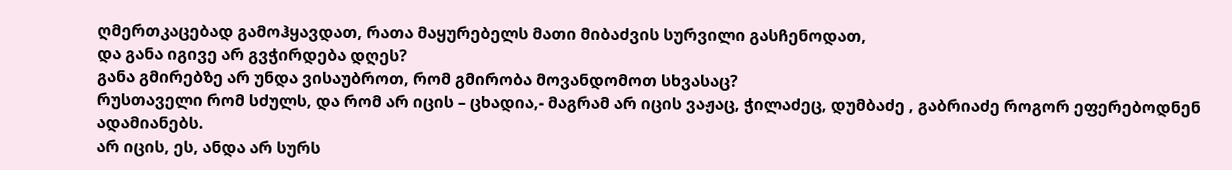ღმერთკაცებად გამოჰყავდათ, რათა მაყურებელს მათი მიბაძვის სურვილი გასჩენოდათ,
და განა იგივე არ გვჭირდება დღეს?
განა გმირებზე არ უნდა ვისაუბროთ, რომ გმირობა მოვანდომოთ სხვასაც?
რუსთაველი რომ სძულს, და რომ არ იცის – ცხადია,- მაგრამ არ იცის ვაჟაც, ჭილაძეც, დუმბაძე , გაბრიაძე როგორ ეფერებოდნენ ადამიანებს.
არ იცის, ეს, ანდა არ სურს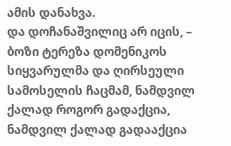ამის დანახვა.
და დოჩანაშვილიც არ იცის, – ბოზი ტერეზა დომენიკოს სიყვარულმა და ღირსეული სამოსელის ჩაცმამ, ნამდვილ ქალად როგორ გადაქცია,
ნამდვილ ქალად გადააქცია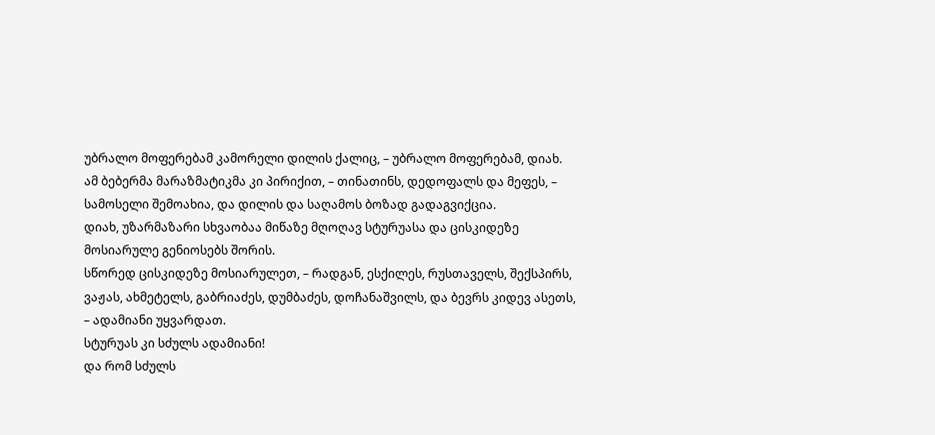უბრალო მოფერებამ კამორელი დილის ქალიც, – უბრალო მოფერებამ, დიახ.
ამ ბებერმა მარაზმატიკმა კი პირიქით, – თინათინს, დედოფალს და მეფეს, – სამოსელი შემოახია, და დილის და საღამოს ბოზად გადაგვიქცია.
დიახ, უზარმაზარი სხვაობაა მიწაზე მღოღავ სტურუასა და ცისკიდეზე მოსიარულე გენიოსებს შორის.
სწორედ ცისკიდეზე მოსიარულეთ, – რადგან, ესქილეს, რუსთაველს, შექსპირს, ვაჟას, ახმეტელს, გაბრიაძეს, დუმბაძეს, დოჩანაშვილს, და ბევრს კიდევ ასეთს, – ადამიანი უყვარდათ.
სტურუას კი სძულს ადამიანი!
და რომ სძულს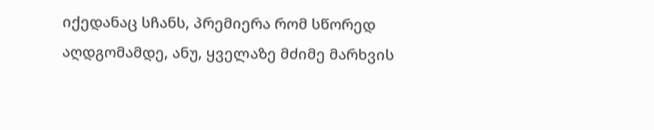იქედანაც სჩანს, პრემიერა რომ სწორედ აღდგომამდე, ანუ, ყველაზე მძიმე მარხვის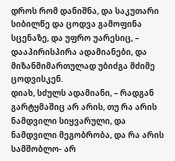დროს რომ დანიშნა, და საკუთარი სიბილწე და ცოდვა გამოფინა სცენაზე, და უფრო უარესიც, – დააპირისპირა ადამიანები, და მიზანმიმართულად უბიძგა მძიმე ცოდვისკენ.
დიახ, სძულს ადამიანი, – რადგან გარტყმაშიც არ არის, თუ რა არის ნამდვილი სიყვარული, და ნამდვილი მეგობრობა, და რა არის სამშობლო- არ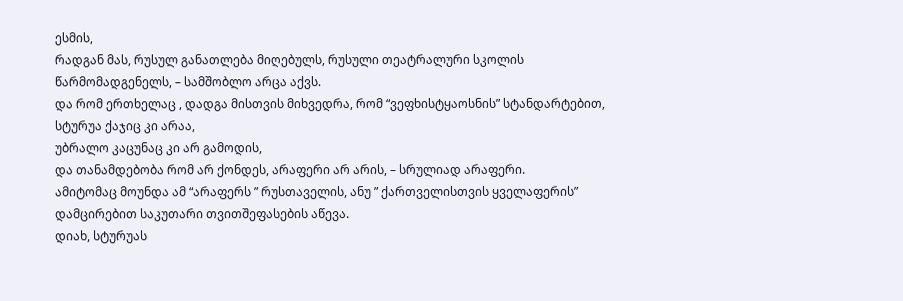ესმის,
რადგან მას, რუსულ განათლება მიღებულს, რუსული თეატრალური სკოლის წარმომადგენელს, – სამშობლო არცა აქვს.
და რომ ერთხელაც , დადგა მისთვის მიხვედრა, რომ “ვეფხისტყაოსნის” სტანდარტებით, სტურუა ქაჯიც კი არაა,
უბრალო კაცუნაც კი არ გამოდის,
და თანამდებობა რომ არ ქონდეს, არაფერი არ არის, – სრულიად არაფერი.
ამიტომაც მოუნდა ამ “არაფერს ” რუსთაველის, ანუ ” ქართველისთვის ყველაფერის” დამცირებით საკუთარი თვითშეფასების აწევა.
დიახ, სტურუას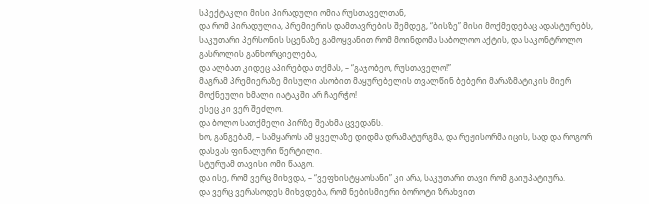სპექტაკლი მისი პირადული ომია რუსთაველთან,
და რომ პირადულია, პრემიერის დამთავრების შემდეგ, “ბისზე” მისი მოქმედებაც ადასტურებს,
საკუთარი პერსონის სცენაზე გამოყვანით რომ მოინდომა საბოლოო აქტის, და საკონტროლო გასროლის განხორციელება,
და ალბათ კიდეც აპირებდა თქმას, – “გაჯობეო, რუსთაველო!”
მაგრამ პრემიერაზე მისული ასობით მაყურებელის თვალწინ ბებერი მარაზმატიკის მიერ მოქნეული ხმალი იატაკში არ ჩაერჭო!
ესეც კი ვერ შეძლო.
და ბოლო სათქმელი პირზე შეახმა ცვედანს.
ხო, განგებამ, – სამყაროს ამ ყველაზე დიდმა დრამატურგმა, და რეჟისორმა იცის, სად და როგორ დასვას ფინალური წერტილი.
სტურუამ თავისი ომი წააგო.
და ისე, რომ ვერც მიხვდა, – “ვეფხისტყაოსანი” კი არა, საკუთარი თავი რომ გაიუპატიურა.
და ვერც ვერასოდეს მიხვდება, რომ ნებისმიერი ბოროტი ზრახვით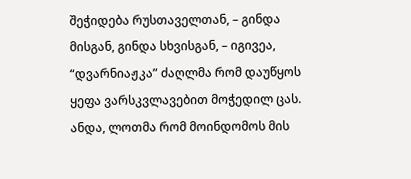შეჭიდება რუსთაველთან, – გინდა მისგან, გინდა სხვისგან, – იგივეა, “დვარნიაჟკა” ძაღლმა რომ დაუწყოს ყეფა ვარსკვლავებით მოჭედილ ცას.
ანდა, ლოთმა რომ მოინდომოს მის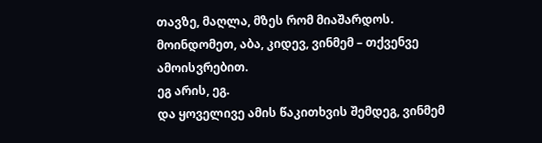თავზე, მაღლა, მზეს რომ მიაშარდოს.
მოინდომეთ, აბა, კიდევ, ვინმემ – თქვენვე ამოისვრებით.
ეგ არის, ეგ.
და ყოველივე ამის წაკითხვის შემდეგ, ვინმემ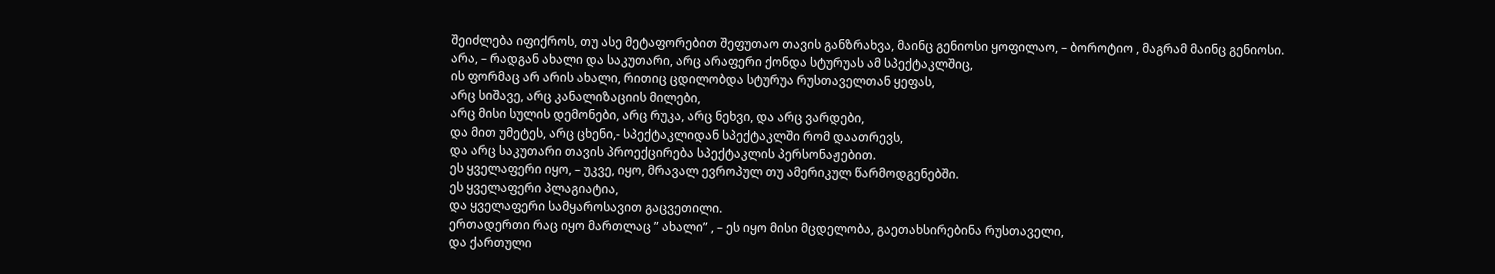შეიძლება იფიქროს, თუ ასე მეტაფორებით შეფუთაო თავის განზრახვა, მაინც გენიოსი ყოფილაო, – ბოროტიო , მაგრამ მაინც გენიოსი.
არა, – რადგან ახალი და საკუთარი, არც არაფერი ქონდა სტურუას ამ სპექტაკლშიც,
ის ფორმაც არ არის ახალი, რითიც ცდილობდა სტურუა რუსთაველთან ყეფას,
არც სიშავე, არც კანალიზაციის მილები,
არც მისი სულის დემონები, არც რუკა, არც ნეხვი, და არც ვარდები,
და მით უმეტეს, არც ცხენი,- სპექტაკლიდან სპექტაკლში რომ დაათრევს,
და არც საკუთარი თავის პროექცირება სპექტაკლის პერსონაჟებით.
ეს ყველაფერი იყო, – უკვე, იყო, მრავალ ევროპულ თუ ამერიკულ წარმოდგენებში.
ეს ყველაფერი პლაგიატია,
და ყველაფერი სამყაროსავით გაცვეთილი.
ერთადერთი რაც იყო მართლაც ” ახალი” , – ეს იყო მისი მცდელობა, გაეთახსირებინა რუსთაველი,
და ქართული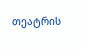თეატრის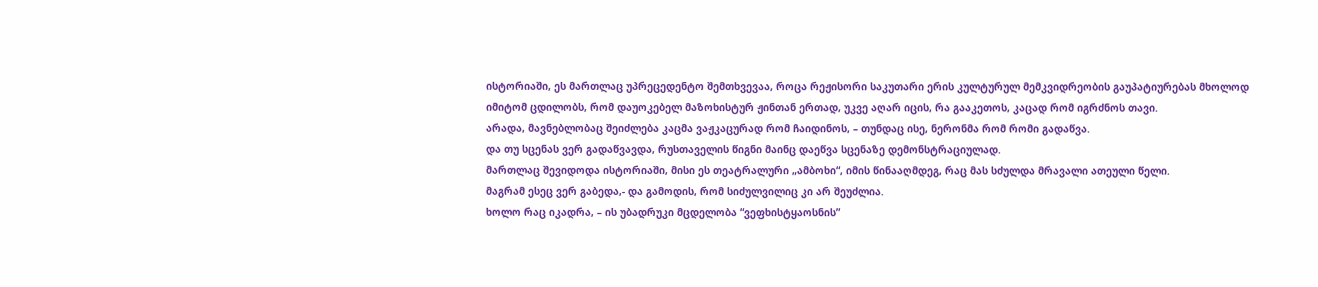ისტორიაში, ეს მართლაც უპრეცედენტო შემთხვევაა, როცა რეჟისორი საკუთარი ერის კულტურულ მემკვიდრეობის გაუპატიურებას მხოლოდ იმიტომ ცდილობს, რომ დაუოკებელ მაზოხისტურ ჟინთან ერთად, უკვე აღარ იცის, რა გააკეთოს, კაცად რომ იგრძნოს თავი.
არადა, მავნებლობაც შეიძლება კაცმა ვაჟკაცურად რომ ჩაიდინოს, – თუნდაც ისე, ნერონმა რომ რომი გადაწვა.
და თუ სცენას ვერ გადაწვავდა, რუსთაველის წიგნი მაინც დაეწვა სცენაზე დემონსტრაციულად.
მართლაც შევიდოდა ისტორიაში, მისი ეს თეატრალური „ამბოხი“, იმის წინააღმდეგ, რაც მას სძულდა მრავალი ათეული წელი.
მაგრამ ესეც ვერ გაბედა,- და გამოდის, რომ სიძულვილიც კი არ შეუძლია.
ხოლო რაც იკადრა, – ის უბადრუკი მცდელობა “ვეფხისტყაოსნის”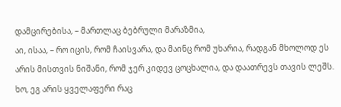დამცირებისა, – მართლაც ბებრული მარაზმია,
აი, ისაა, – რო იცის, რომ ჩაისვარა, და მაინც რომ უხარია, რადგან მხოლოდ ეს არის მისთვის ნიშანი, რომ ჯერ კიდევ ცოცხალია, და დაათრევს თავის ლეშს.
ხო, ეგ არის ყველაფერი რაც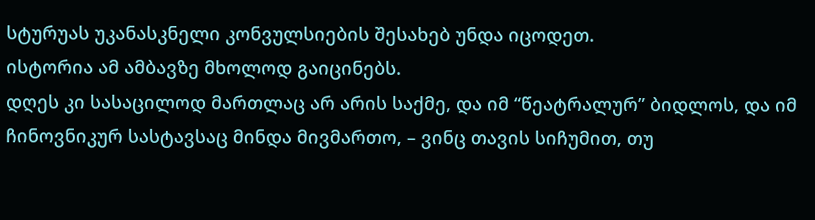სტურუას უკანასკნელი კონვულსიების შესახებ უნდა იცოდეთ.
ისტორია ამ ამბავზე მხოლოდ გაიცინებს.
დღეს კი სასაცილოდ მართლაც არ არის საქმე, და იმ “წეატრალურ” ბიდლოს, და იმ ჩინოვნიკურ სასტავსაც მინდა მივმართო, – ვინც თავის სიჩუმით, თუ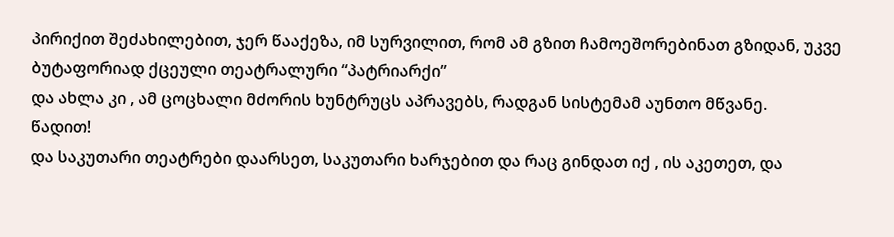პირიქით შეძახილებით, ჯერ წააქეზა, იმ სურვილით, რომ ამ გზით ჩამოეშორებინათ გზიდან, უკვე ბუტაფორიად ქცეული თეატრალური “პატრიარქი”
და ახლა კი , ამ ცოცხალი მძორის ხუნტრუცს აპრავებს, რადგან სისტემამ აუნთო მწვანე.
წადით!
და საკუთარი თეატრები დაარსეთ, საკუთარი ხარჯებით და რაც გინდათ იქ , ის აკეთეთ, და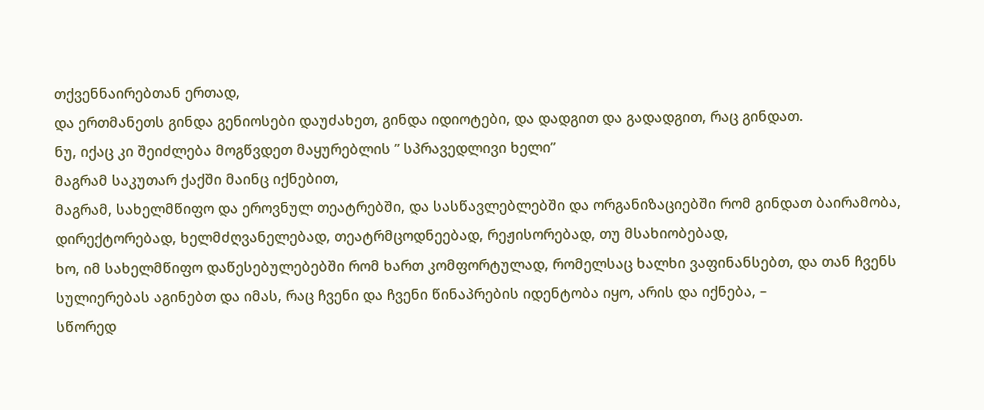თქვენნაირებთან ერთად,
და ერთმანეთს გინდა გენიოსები დაუძახეთ, გინდა იდიოტები, და დადგით და გადადგით, რაც გინდათ.
ნუ, იქაც კი შეიძლება მოგწვდეთ მაყურებლის ” სპრავედლივი ხელი”
მაგრამ საკუთარ ქაქში მაინც იქნებით,
მაგრამ, სახელმწიფო და ეროვნულ თეატრებში, და სასწავლებლებში და ორგანიზაციებში რომ გინდათ ბაირამობა, დირექტორებად, ხელმძღვანელებად, თეატრმცოდნეებად, რეჟისორებად, თუ მსახიობებად,
ხო, იმ სახელმწიფო დაწესებულებებში რომ ხართ კომფორტულად, რომელსაც ხალხი ვაფინანსებთ, და თან ჩვენს სულიერებას აგინებთ და იმას, რაც ჩვენი და ჩვენი წინაპრების იდენტობა იყო, არის და იქნება, –
სწორედ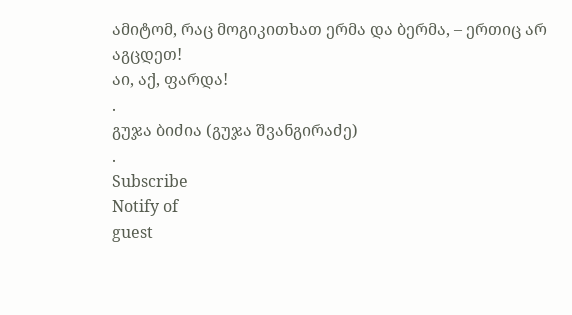ამიტომ, რაც მოგიკითხათ ერმა და ბერმა, – ერთიც არ აგცდეთ!
აი, აქ, ფარდა!
.
გუჯა ბიძია (გუჯა შვანგირაძე)
.
Subscribe
Notify of
guest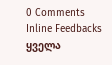0 Comments
Inline Feedbacks
ყველა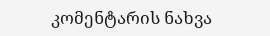კომენტარის ნახვა